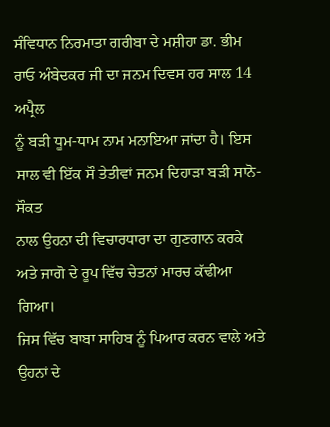ਸੰਵਿਧਾਨ ਨਿਰਮਾਤਾ ਗਰੀਬਾ ਦੇ ਮਸ਼ੀਹਾ ਡਾ. ਭੀਮ ਰਾਓ ਅੰਬੇਦਕਰ ਜੀ ਦਾ ਜਨਮ ਦਿਵਸ ਹਰ ਸਾਲ 14 ਅਪ੍ਰੈਲ
ਨੂੰ ਬੜੀ ਧੂਮ-ਧਾਮ ਨਾਮ ਮਨਾਇਆ ਜਾਂਦਾ ਹੈ। ਇਸ ਸਾਲ ਵੀ ਇੱਕ ਸੌ ਤੇਤੀਵਾਂ ਜਨਮ ਦਿਹਾੜਾ ਬੜੀ ਸਾਨੋ-ਸੌਕਤ
ਨਾਲ ਉਹਨਾ ਦੀ ਵਿਚਾਰਧਾਰਾ ਦਾ ਗੁਣਗਾਨ ਕਰਕੇ ਅਤੇ ਜਾਗੋ ਦੇ ਰੂਪ ਵਿੱਚ ਚੇਤਨਾਂ ਮਾਰਚ ਕੱਢੀਆ ਗਿਆ।
ਜਿਸ ਵਿੱਚ ਬਾਬਾ ਸਾਹਿਬ ਨੂੰ ਪਿਆਰ ਕਰਨ ਵਾਲੇ ਅਤੇ ਉਹਨਾਂ ਦੇ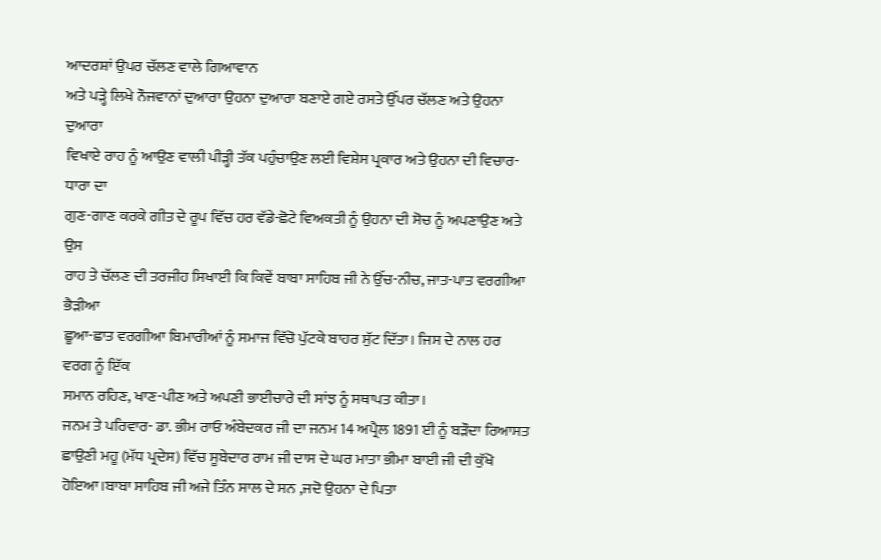ਆਦਰਸ਼ਾਂ ਉਪਰ ਚੱਲਣ ਵਾਲੇ ਗਿਆਵਾਨ
ਅਤੇ ਪੜ੍ਹੇ ਲਿਖੇ ਨੌਜਵਾਨਾਂ ਦੁਆਰਾ ਉਹਨਾ ਦੁਆਰਾ ਬਣਾਏ ਗਏ ਰਸਤੇ ਉੱਪਰ ਚੱਲਣ ਅਤੇ ਉਹਨਾ ਦੁਆਰਾ
ਵਿਖਾਏ ਰਾਹ ਨੂੰ ਆਉਣ ਵਾਲੀ ਪੀੜ੍ਹੀ ਤੱਕ ਪਹੁੰਚਾਉਣ ਲਈ ਵਿਸ਼ੇਸ ਪ੍ਰਕਾਰ ਅਤੇ ਉਹਨਾ ਦੀ ਵਿਚਾਰ-ਧਾਰਾ ਦਾ
ਗੁਣ-ਗਾਣ ਕਰਕੇ ਗੀਤ ਦੇ ਰੂਪ ਵਿੱਚ ਹਰ ਵੱਡੇ-ਛੋਟੇ ਵਿਅਕਤੀ ਨੂੰ ਉਹਨਾ ਦੀ ਸੋਚ ਨੂੰ ਅਪਣਾਉਣ ਅਤੇ ਉਸ
ਰਾਹ ਤੇ ਚੱਲਣ ਦੀ ਤਰਜੀਹ ਸਿਖਾਈ ਕਿ ਕਿਵੇਂ ਬਾਬਾ ਸਾਹਿਬ ਜੀ ਨੇ ਉੱਚ-ਨੀਚ, ਜਾਤ-ਪਾਤ ਵਰਗੀਆ ਭੈੜੀਆ
ਛੂਆ-ਛਾਤ ਵਰਗੀਆ ਬਿਮਾਰੀਆਂ ਨੂੰ ਸਮਾਜ ਵਿੱਚੋ ਪੁੱਟਕੇ ਬਾਹਰ ਸੁੱਟ ਦਿੱਤਾ। ਜਿਸ ਦੇ ਨਾਲ ਹਰ ਵਰਗ ਨੂੰ ਇੱਕ
ਸਮਾਨ ਰਹਿਣ, ਖਾਣ-ਪੀਣ ਅਤੇ ਅਪਣੀ ਭਾਈਚਾਰੇ ਦੀ ਸਾਂਝ ਨੂੰ ਸਥਾਪਤ ਕੀਤਾ।
ਜਨਮ ਤੇ ਪਰਿਵਾਰ- ਡਾ. ਭੀਮ ਰਾਓ ਅੰਬੇਦਕਰ ਜੀ ਦਾ ਜਨਮ 14 ਅਪ੍ਰੈਲ 1891 ਈ ਨੂੰ ਬੜੌਦਾ ਰਿਆਸਤ
ਛਾਉਣੀ ਮਹੂ (ਮੱਧ ਪ੍ਰਦੇਸ) ਵਿੱਚ ਸੂਬੇਦਾਰ ਰਾਮ ਜੀ ਦਾਸ ਦੇ ਘਰ ਮਾਤਾ ਭੀਮਾ ਬਾਈ ਜੀ ਦੀ ਕੁੱਖੋ
ਹੋਇਆ।ਬਾਬਾ ਸਾਹਿਬ ਜੀ ਅਜੇ ਤਿੰਨ ਸਾਲ ਦੇ ਸਨ ,ਜਦੋ ਉਹਨਾ ਦੇ ਪਿਤਾ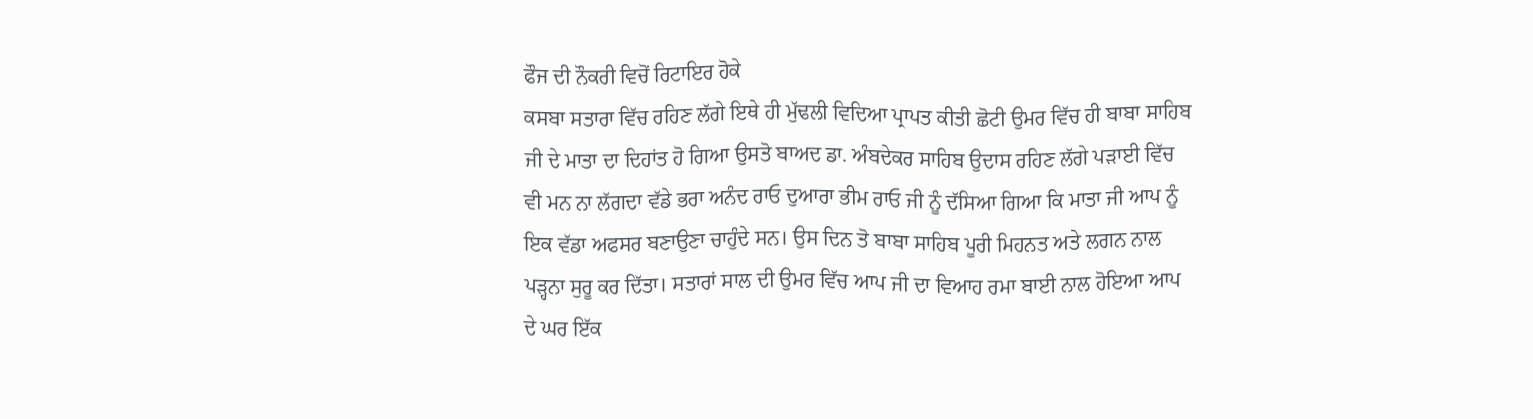ਫੌਜ ਦੀ ਨੌਕਰੀ ਵਿਚੋਂ ਰਿਟਾਇਰ ਹੋਕੇ
ਕਸਬਾ ਸਤਾਰਾ ਵਿੱਚ ਰਹਿਣ ਲੱਗੇ ਇਥੇ ਹੀ ਮੁੱਢਲੀ ਵਿਦਿਆ ਪ੍ਰਾਪਤ ਕੀਤੀ ਛੋਟੀ ਉਮਰ ਵਿੱਚ ਹੀ ਬਾਬਾ ਸਾਹਿਬ
ਜੀ ਦੇ ਮਾਤਾ ਦਾ ਦਿਹਾਂਤ ਹੋ ਗਿਆ ਉਸਤੋ ਬਾਅਦ ਡਾ. ਅੰਬਦੇਕਰ ਸਾਹਿਬ ਉਦਾਸ ਰਹਿਣ ਲੱਗੇ ਪੜਾਈ ਵਿੱਚ
ਵੀ ਮਨ ਨਾ ਲੱਗਦਾ ਵੱਡੇ ਭਰਾ ਅਨੰਦ ਰਾਓ ਦੁਆਰਾ ਭੀਮ ਰਾਓ ਜੀ ਨੂੰ ਦੱਸਿਆ ਗਿਆ ਕਿ ਮਾਤਾ ਜੀ ਆਪ ਨੂੰ
ਇਕ ਵੱਡਾ ਅਫਸਰ ਬਣਾਉਣਾ ਚਾਹੁੰਦੇ ਸਨ। ਉਸ ਦਿਨ ਤੋ ਬਾਬਾ ਸਾਹਿਬ ਪੂਰੀ ਮਿਹਨਤ ਅਤੇ ਲਗਨ ਨਾਲ
ਪੜ੍ਹਨਾ ਸੁਰੂ ਕਰ ਦਿੱਤਾ। ਸਤਾਰਾਂ ਸਾਲ ਦੀ ਉਮਰ ਵਿੱਚ ਆਪ ਜੀ ਦਾ ਵਿਆਹ ਰਮਾ ਬਾਈ ਨਾਲ ਹੋਇਆ ਆਪ
ਦੇ ਘਰ ਇੱਕ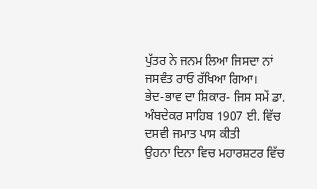ਪੁੱਤਰ ਨੇ ਜਨਮ ਲਿਆ ਜਿਸਦਾ ਨਾਂ ਜਸਵੰਤ ਰਾਓ ਰੱਖਿਆ ਗਿਆ।
ਭੇਦ-ਭਾਵ ਦਾ ਸ਼ਿਕਾਰ- ਜਿਸ ਸਮੇਂ ਡਾ. ਅੰਬਦੇਕਰ ਸਾਹਿਬ 1907 ਈ. ਵਿੱਚ ਦਸਵੀ ਜਮਾਤ ਪਾਸ ਕੀਤੀ
ਉਹਨਾ ਦਿਨਾ ਵਿਚ ਮਹਾਰਸ਼ਟਰ ਵਿੱਚ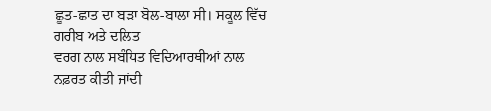ਛੂਤ-ਛਾਤ ਦਾ ਬੜਾ ਬੋਲ-ਬਾਲਾ ਸੀ। ਸਕੂਲ ਵਿੱਚ ਗਰੀਬ ਅਤੇ ਦਲਿਤ
ਵਰਗ ਨਾਲ ਸਬੰਧਿਤ ਵਿਦਿਆਰਥੀਆਂ ਨਾਲ ਨਫ਼ਰਤ ਕੀਤੀ ਜਾਂਦੀ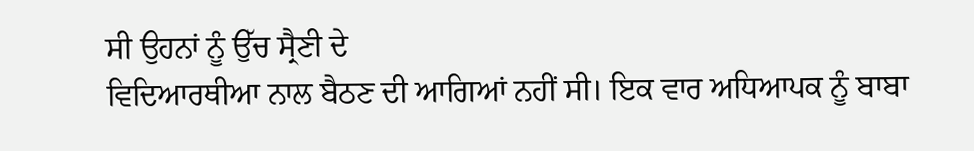ਸੀ ਉਹਨਾਂ ਨੂੰ ਉੱਚ ਸ੍ਰੈਣੀ ਦੇ
ਵਿਦਿਆਰਥੀਆ ਨਾਲ ਬੈਠਣ ਦੀ ਆਗਿਆਂ ਨਹੀਂ ਸੀ। ਇਕ ਵਾਰ ਅਧਿਆਪਕ ਨੂੰ ਬਾਬਾ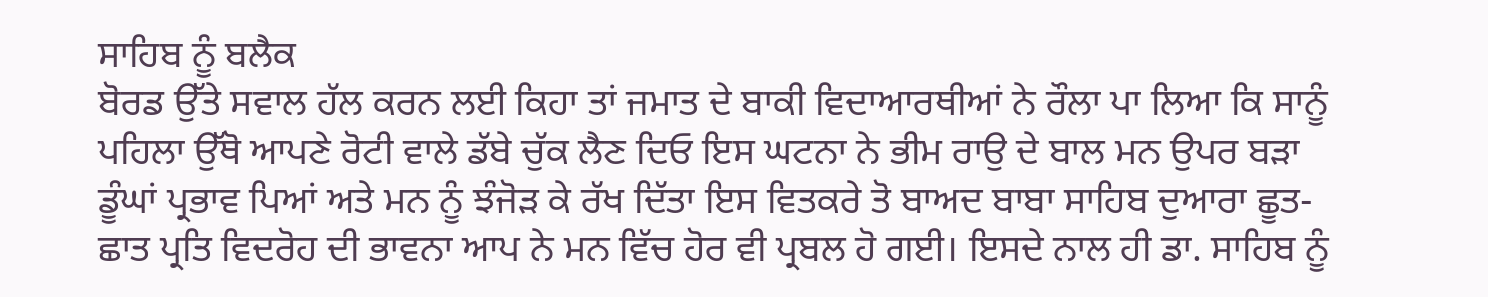ਸਾਹਿਬ ਨੂੰ ਬਲੈਕ
ਬੋਰਡ ਉੱਤੇ ਸਵਾਲ ਹੱਲ ਕਰਨ ਲਈ ਕਿਹਾ ਤਾਂ ਜਮਾਤ ਦੇ ਬਾਕੀ ਵਿਦਾਆਰਥੀਆਂ ਨੇ ਰੌਲਾ ਪਾ ਲਿਆ ਕਿ ਸਾਨੂੰ
ਪਹਿਲਾ ਉੱਥੋ ਆਪਣੇ ਰੋਟੀ ਵਾਲੇ ਡੱਬੇ ਚੁੱਕ ਲੈਣ ਦਿਓ ਇਸ ਘਟਨਾ ਨੇ ਭੀਮ ਰਾਉ ਦੇ ਬਾਲ ਮਨ ਉਪਰ ਬੜਾ
ਡੂੰਘਾਂ ਪ੍ਰਭਾਵ ਪਿਆਂ ਅਤੇ ਮਨ ਨੂੰ ਝੰਜੋੜ ਕੇ ਰੱਖ ਦਿੱਤਾ ਇਸ ਵਿਤਕਰੇ ਤੋ ਬਾਅਦ ਬਾਬਾ ਸਾਹਿਬ ਦੁਆਰਾ ਛੂਤ-
ਛਾਤ ਪ੍ਰਤਿ ਵਿਦਰੋਹ ਦੀ ਭਾਵਨਾ ਆਪ ਨੇ ਮਨ ਵਿੱਚ ਹੋਰ ਵੀ ਪ੍ਰਬਲ ਹੋ ਗਈ। ਇਸਦੇ ਨਾਲ ਹੀ ਡਾ. ਸਾਹਿਬ ਨੂੰ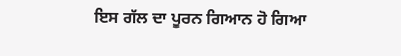ਇਸ ਗੱਲ ਦਾ ਪੂਰਨ ਗਿਆਨ ਹੋ ਗਿਆ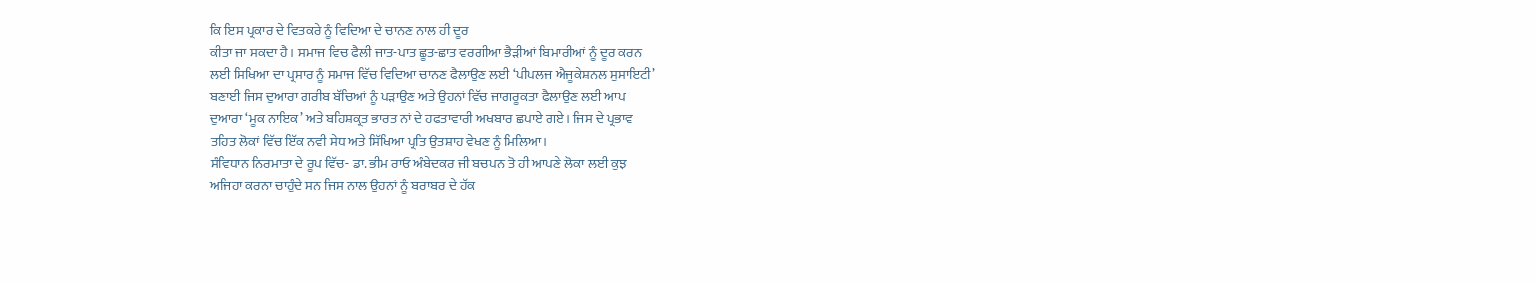ਕਿ ਇਸ ਪ੍ਰਕਾਰ ਦੇ ਵਿਤਕਰੇ ਨੂੰ ਵਿਦਿਆ ਦੇ ਚਾਨਣ ਨਾਲ ਹੀ ਦੂਰ
ਕੀਤਾ ਜਾ ਸਕਦਾ ਹੈ। ਸਮਾਜ ਵਿਚ ਫੈਲੀ ਜਾਤ-ਪਾਤ ਛੂਤ-ਛਾਤ ਵਰਗੀਆ ਭੈੜੀਆਂ ਬਿਮਾਰੀਆਂ ਨੂੰ ਦੂਰ ਕਰਨ
ਲਈ ਸਿਖਿਆ ਦਾ ਪ੍ਰਸਾਰ ਨੂੰ ਸਮਾਜ ਵਿੱਚ ਵਿਦਿਆ ਚਾਨਣ ਫੈਲਾਉਣ ਲਈ ‘ਪੀਪਲਜ ਐਜੂਕੇਸ਼ਨਲ ਸੁਸਾਇਟੀ’
ਬਣਾਈ ਜਿਸ ਦੁਆਰਾ ਗਰੀਬ ਬੱਚਿਆਂ ਨੂੰ ਪੜਾਉਣ ਅਤੇ ਉਹਨਾਂ ਵਿੱਚ ਜਾਗਰੂਕਤਾ ਫੈਲਾਉਣ ਲਈ ਆਪ
ਦੁਆਰਾ ‘ਮੂਕ ਨਾਇਕ’ ਅਤੇ ਬਹਿਸ਼ਕ੍ਰਤ ਭਾਰਤ ਨਾਂ ਦੇ ਹਫਤਾਵਾਰੀ ਅਖਬਾਰ ਛਪਾਏ ਗਏ। ਜਿਸ ਦੇ ਪ੍ਰਭਾਵ
ਤਹਿਤ ਲੋਕਾਂ ਵਿੱਚ ਇੱਕ ਨਵੀ ਸੇਧ ਅਤੇ ਸਿੱਖਿਆ ਪ੍ਰਤਿ ਉਤਸ਼ਾਹ ਵੇਖਣ ਨੂੰ ਮਿਲਿਆ।
ਸੰਵਿਧਾਨ ਨਿਰਮਾਤਾ ਦੇ ਰੂਪ ਵਿੱਚ- ਡਾ. ਭੀਮ ਰਾਓ ਅੰਬੇਦਕਰ ਜੀ ਬਚਪਨ ਤੋ ਹੀ ਆਪਣੇ ਲੋਕਾ ਲਈ ਕੁਝ
ਅਜਿਹਾ ਕਰਨਾ ਚਾਹੁੰਦੇ ਸਨ ਜਿਸ ਨਾਲ ਉਹਨਾਂ ਨੂੰ ਬਰਾਬਰ ਦੇ ਹੱਕ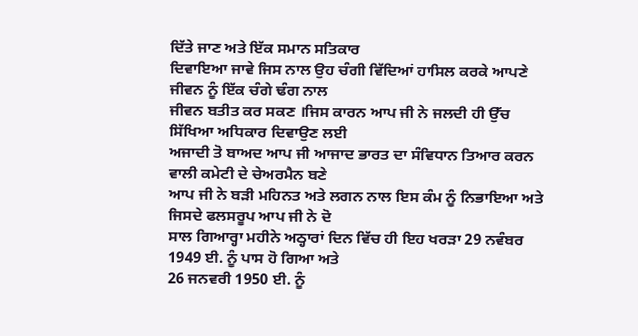ਦਿੱਤੇ ਜਾਣ ਅਤੇ ਇੱਕ ਸਮਾਨ ਸਤਿਕਾਰ
ਦਿਵਾਇਆ ਜਾਵੇ ਜਿਸ ਨਾਲ ਉਹ ਚੰਗੀ ਵਿੱਦਿਆਂ ਹਾਸਿਲ ਕਰਕੇ ਆਪਣੇ ਜੀਵਨ ਨੂੰ ਇੱਕ ਚੰਗੇ ਢੰਗ ਨਾਲ
ਜੀਵਨ ਬਤੀਤ ਕਰ ਸਕਣ ।ਜਿਸ ਕਾਰਨ ਆਪ ਜੀ ਨੇ ਜਲਦੀ ਹੀ ਉੱਚ ਸਿੱਖਿਆ ਅਧਿਕਾਰ ਦਿਵਾਉਣ ਲਈ
ਅਜਾਦੀ ਤੋ ਬਾਅਦ ਆਪ ਜੀ ਆਜਾਦ ਭਾਰਤ ਦਾ ਸੰਵਿਧਾਨ ਤਿਆਰ ਕਰਨ ਵਾਲੀ ਕਮੇਟੀ ਦੇ ਚੇਅਰਮੈਨ ਬਣੇ
ਆਪ ਜੀ ਨੇ ਬੜੀ ਮਹਿਨਤ ਅਤੇ ਲਗਨ ਨਾਲ ਇਸ ਕੰਮ ਨੂੰ ਨਿਭਾਇਆ ਅਤੇ ਜਿਸਦੇ ਫਲਸਰੂਪ ਆਪ ਜੀ ਨੇ ਦੋ
ਸਾਲ ਗਿਆਰ੍ਹਾ ਮਹੀਨੇ ਅਠ੍ਹਾਰਾਂ ਦਿਨ ਵਿੱਚ ਹੀ ਇਹ ਖਰੜਾ 29 ਨਵੰਬਰ 1949 ਈ. ਨੂੰ ਪਾਸ ਹੋ ਗਿਆ ਅਤੇ
26 ਜਨਵਰੀ 1950 ਈ. ਨੂੰ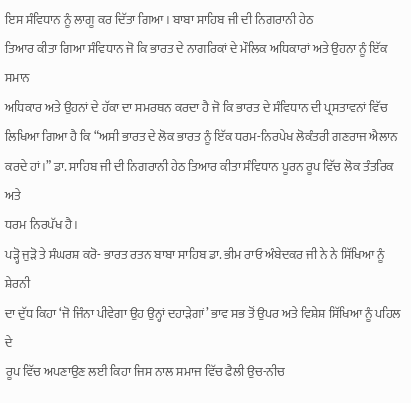ਇਸ ਸੰਵਿਧਾਨ ਨੂੰ ਲਾਗੂ ਕਰ ਦਿੱਤਾ ਗਿਆ। ਬਾਬਾ ਸਾਹਿਬ ਜੀ ਦੀ ਨਿਗਰਾਨੀ ਹੇਠ
ਤਿਆਰ ਕੀਤਾ ਗਿਆ ਸੰਵਿਧਾਨ ਜੋ ਕਿ ਭਾਰਤ ਦੇ ਨਾਗਰਿਕਾਂ ਦੇ ਮੌਲਿਕ ਅਧਿਕਾਰਾਂ ਅਤੇ ਉਹਨਾ ਨੂੰ ਇੱਕ ਸਮਾਨ
ਅਧਿਕਾਰ ਅਤੇ ਉਹਨਾਂ ਦੇ ਹੱਕਾ ਦਾ ਸਮਰਥਨ ਕਰਦਾ ਹੈ ਜੋ ਕਿ ਭਾਰਤ ਦੇ ਸੰਵਿਧਾਨ ਦੀ ਪ੍ਰਸਤਾਵਨਾਂ ਵਿੱਚ
ਲਿਖਿਆ ਗਿਆ ਹੈ ਕਿ “ਅਸੀ ਭਾਰਤ ਦੇ ਲੋਕ ਭਾਰਤ ਨੂੰ ਇੱਕ ਧਰਮ-ਨਿਰਪੇਖ ਲੋਕੰਤਰੀ ਗਣਰਾਜ ਐਲਾਨ
ਕਰਦੇ ਹਾਂ।” ਡਾ. ਸਾਹਿਬ ਜੀ ਦੀ ਨਿਗਰਾਨੀ ਹੇਠ ਤਿਆਰ ਕੀਤਾ ਸੰਵਿਧਾਨ ਪੂਰਨ ਰੂਪ ਵਿੱਚ ਲੋਕ ਤੰਤਰਿਕ ਅਤੇ
ਧਰਮ ਨਿਰਪੱਖ ਹੈ।
ਪੜ੍ਹੋ ਜੁੜੋ ਤੇ ਸੰਘਰਸ਼ ਕਰੋ- ਭਾਰਤ ਰਤਨ ਬਾਬਾ ਸਾਹਿਬ ਡਾ. ਭੀਮ ਰਾਓ ਅੰਬੇਦਕਰ ਜੀ ਨੇ ਨੇ ਸਿੱਖਿਆ ਨੂੰ ਸ਼ੇਰਨੀ
ਦਾ ਦੁੱਧ ਕਿਹਾ ‘ਜੋ ਜਿੰਨਾ ਪੀਵੇਗਾ ਉਹ ਉਨ੍ਹਾਂ ਦਹਾੜੇਗਾਂ’ ਭਾਵ ਸਭ ਤੋਂ ਉਪਰ ਅਤੇ ਵਿਸ਼ੇਸ਼ ਸਿੱਖਿਆ ਨੂੰ ਪਹਿਲ ਦੇ
ਰੂਪ ਵਿੱਚ ਅਪਣਾਉਣ ਲਈ ਕਿਹਾ ਜਿਸ ਨਾਲ ਸਮਾਜ ਵਿੱਚ ਫੈਲੀ ਉਚ-ਨੀਚ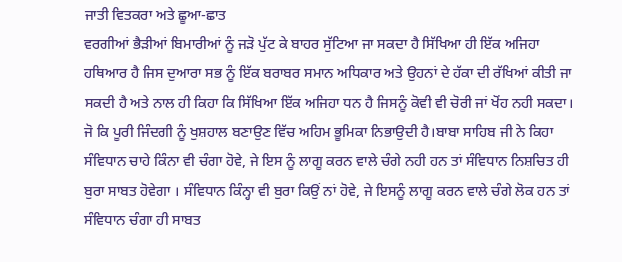ਜਾਤੀ ਵਿਤਕਰਾ ਅਤੇ ਛੂਆ-ਛਾਤ
ਵਰਗੀਆਂ ਭੈੜੀਆਂ ਬਿਮਾਰੀਆਂ ਨੂੰ ਜੜੋ ਪੁੱਟ ਕੇ ਬਾਹਰ ਸੁੱਟਿਆ ਜਾ ਸਕਦਾ ਹੈ ਸਿੱਖਿਆ ਹੀ ਇੱਕ ਅਜਿਹਾ
ਹਥਿਆਰ ਹੈ ਜਿਸ ਦੁਆਰਾ ਸਭ ਨੂੰ ਇੱਕ ਬਰਾਬਰ ਸਮਾਨ ਅਧਿਕਾਰ ਅਤੇ ਉਹਨਾਂ ਦੇ ਹੱਕਾ ਦੀ ਰੱਖਿਆਂ ਕੀਤੀ ਜਾ
ਸਕਦੀ ਹੈ ਅਤੇ ਨਾਲ ਹੀ ਕਿਹਾ ਕਿ ਸਿੱਖਿਆ ਇੱਕ ਅਜਿਹਾ ਧਨ ਹੈ ਜਿਸਨੂੰ ਕੋਵੀ ਵੀ ਚੋਰੀ ਜਾਂ ਖੋਂਹ ਨਹੀ ਸਕਦਾ।
ਜੋ ਕਿ ਪੂਰੀ ਜਿੰਦਗੀ ਨੂੰ ਖੁਸ਼ਹਾਲ ਬਣਾਉਣ ਵਿੱਚ ਅਹਿਮ ਭੂਮਿਕਾ ਨਿਭਾਉਦੀ ਹੈ।ਬਾਬਾ ਸਾਹਿਬ ਜੀ ਨੇ ਕਿਹਾ
ਸੰਵਿਧਾਨ ਚਾਹੇ ਕਿੰਨਾ ਵੀ ਚੰਗਾ ਹੋਵੇ, ਜੇ ਇਸ ਨੂੰ ਲਾਗੂ ਕਰਨ ਵਾਲੇ ਚੰਗੇ ਨਹੀ ਹਨ ਤਾਂ ਸੰਵਿਧਾਨ ਨਿਸ਼ਚਿਤ ਹੀ
ਬੁਰਾ ਸਾਬਤ ਹੋਵੇਗਾ । ਸੰਵਿਧਾਨ ਕਿੰਨ੍ਹਾ ਵੀ ਬੁਰਾ ਕਿਉਂ ਨਾਂ ਹੋਵੇ, ਜੇ ਇਸਨੂੰ ਲਾਗੂ ਕਰਨ ਵਾਲੇ ਚੰਗੇ ਲੋਕ ਹਨ ਤਾਂ
ਸੰਵਿਧਾਨ ਚੰਗਾ ਹੀ ਸਾਬਤ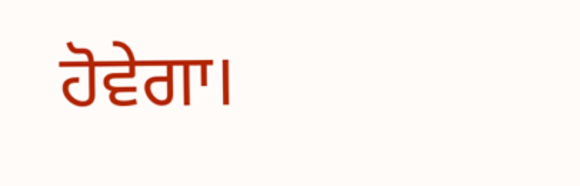ਹੋਵੇਗਾ।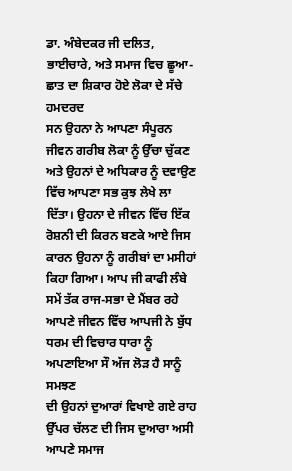ਡਾ. ਅੰਬੇਦਕਰ ਜੀ ਦਲਿਤ, ਭਾਈਚਾਰੇ, ਅਤੇ ਸਮਾਜ ਵਿਚ ਛੂਆ-ਛਾਤ ਦਾ ਸ਼ਿਕਾਰ ਹੋਏ ਲੋਕਾ ਦੇ ਸੱਚੇ ਹਮਦਰਦ
ਸਨ ਉਹਨਾ ਨੇ ਆਪਣਾ ਸੰਪੂਰਨ ਜੀਵਨ ਗਰੀਬ ਲੋਕਾ ਨੂੰ ਉੱਚਾ ਚੁੱਕਣ ਅਤੇ ਉਹਨਾਂ ਦੇ ਅਧਿਕਾਰ ਨੂੰ ਦਵਾਉਣ
ਵਿੱਚ ਆਪਣਾ ਸਭ ਕੁਝ ਲੇਖੇ ਲਾ ਦਿੱਤਾ। ਉਹਨਾ ਦੇ ਜੀਵਨ ਵਿੱਚ ਇੱਕ ਰੋਸ਼ਨੀ ਦੀ ਕਿਰਨ ਬਣਕੇ ਆਏ ਜਿਸ
ਕਾਰਨ ਉਹਨਾ ਨੂੰ ਗਰੀਬਾਂ ਦਾ ਮਸੀਹਾਂ ਕਿਹਾ ਗਿਆ। ਆਪ ਜੀ ਕਾਫੀ ਲੰਬੇ ਸਮੇਂ ਤੱਕ ਰਾਜ-ਸਭਾ ਦੇ ਮੈਂਬਰ ਰਹੇ
ਆਪਣੇ ਜੀਵਨ ਵਿੱਚ ਆਪਜੀ ਨੇ ਬੁੱਧ ਧਰਮ ਦੀ ਵਿਚਾਰ ਧਾਰਾ ਨੂੰ ਅਪਣਾਇਆ ਸੌ ਅੱਜ ਲੋੜ ਹੈ ਸਾਨੂੰ ਸਮਝਣ
ਦੀ ਉਹਨਾਂ ਦੁਆਰਾਂ ਵਿਖਾਏ ਗਏ ਰਾਹ ਉੱਪਰ ਚੱਲਣ ਦੀ ਜਿਸ ਦੁਆਰਾ ਅਸੀ ਆਪਣੇ ਸਮਾਜ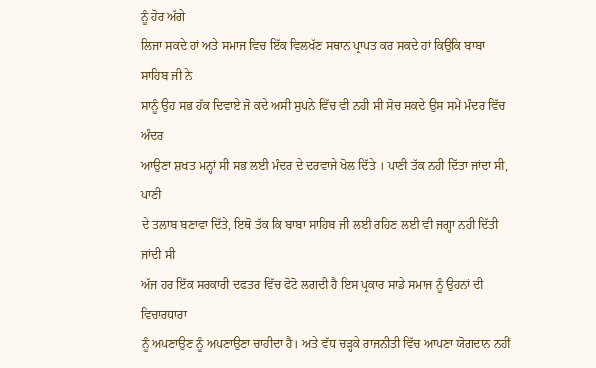ਨੂੰ ਹੋਰ ਅੱਗੇ
ਲਿਜਾ ਸਕਦੇ ਹਾਂ ਅਤੇ ਸਮਾਜ ਵਿਚ ਇੱਕ ਵਿਲਖੱਣ ਸਥਾਨ ਪ੍ਰਾਪਤ ਕਰ ਸਕਦੇ ਹਾਂ ਕਿਉਕਿ ਬਾਬਾ ਸਾਹਿਬ ਜੀ ਨੇ
ਸਾਨੂੰ ਉਹ ਸਭ ਹੱਕ ਦਿਵਾਏ ਜੋ ਕਦੇ ਅਸੀ ਸੁਪਨੇ ਵਿੱਚ ਵੀ ਨਹੀ ਸੀ ਸੋਚ ਸਕਦੇ ਉਸ ਸਮੇਂ ਮੰਦਰ ਵਿੱਚ ਅੰਦਰ
ਆਉਣਾ ਸ਼ਖਤ ਮਨ੍ਹਾਂ ਸੀ ਸਭ ਲਈ ਮੰਦਰ ਦੇ ਦਰਵਾਜੇ ਖੋਲ ਦਿੱਤੇ । ਪਾਣੀ ਤੱਕ ਨਹੀ ਦਿੱਤਾ ਜਾਂਦਾ ਸੀ, ਪਾਣੀ
ਦੇ ਤਲਾਬ ਬਣਾਵਾ ਦਿੱਤੇ, ਇਥੋ ਤੱਕ ਕਿ ਬਾਬਾ ਸਾਹਿਬ ਜੀ ਲਈ ਰਹਿਣ ਲਈ ਵੀ ਜਗ੍ਹਾ ਨਹੀ ਦਿੱਤੀ ਜਾਂਦੀ ਸੀ
ਅੱਜ ਹਰ ਇੱਕ ਸਰਕਾਰੀ ਦਫਤਰ ਵਿੱਚ ਫੋਟੋ ਲਗਦੀ ਹੈ ਇਸ ਪ੍ਰਕਾਰ ਸਾਡੇ ਸਮਾਜ ਨੂੰ ਉਹਨਾਂ ਦੀ ਵਿਚਾਰਧਾਰਾ
ਨੂੰ ਅਪਣਾਉਣ ਨੂੰ ਅਪਣਾਉਣਾ ਚਾਹੀਦਾ ਹੈ। ਅਤੇ ਵੱਧ ਚੜ੍ਹਕੇ ਰਾਜਨੀਤੀ ਵਿੱਚ ਆਪਣਾ ਯੋਗਦਾਨ ਨਹੀਂ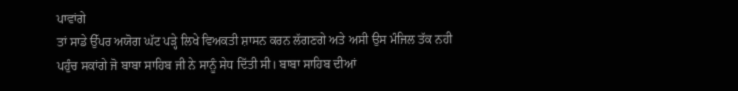ਪਾਵਾਂਗੇ
ਤਾਂ ਸਾਡੇ ਉੱਪਰ ਅਯੋਗ ਘੱਟ ਪੜ੍ਹੇ ਲਿਖੇ ਵਿਅਕਤੀ ਸ਼ਾਸਨ ਕਰਨ ਲੱਗਣਗੇ ਅਤੇ ਅਸੀ ਉਸ ਮੰਜਿਲ ਤੱਕ ਨਹੀ
ਪਹੁੰਚ ਸਕਾਂਗੇ ਜੋ ਬਾਬਾ ਸਾਹਿਬ ਜੀ ਨੇ ਸਾਨੂੰ ਸੇਧ ਦਿੱਤੀ ਸੀ। ਬਾਬਾ ਸਾਹਿਬ ਦੀਆਂ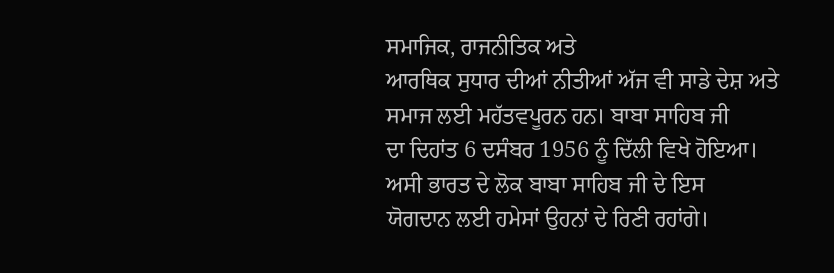ਸਮਾਜਿਕ, ਰਾਜਨੀਤਿਕ ਅਤੇ
ਆਰਥਿਕ ਸੁਧਾਰ ਦੀਆਂ ਨੀਤੀਆਂ ਅੱਜ ਵੀ ਸਾਡੇ ਦੇਸ਼ ਅਤੇ ਸਮਾਜ ਲਈ ਮਹੱਤਵਪੂਰਨ ਹਨ। ਬਾਬਾ ਸਾਹਿਬ ਜੀ
ਦਾ ਦਿਹਾਂਤ 6 ਦਸੰਬਰ 1956 ਨੂੰ ਦਿੱਲੀ ਵਿਖੇ ਹੋਇਆ। ਅਸੀ ਭਾਰਤ ਦੇ ਲੋਕ ਬਾਬਾ ਸਾਹਿਬ ਜੀ ਦੇ ਇਸ
ਯੋਗਦਾਨ ਲਈ ਹਮੇਸਾਂ ਉਹਨਾਂ ਦੇ ਰਿਣੀ ਰਹਾਂਗੇ।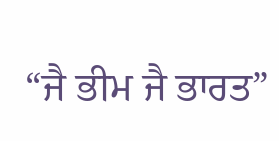“ਜੈ ਭੀਮ ਜੈ ਭਾਰਤ”